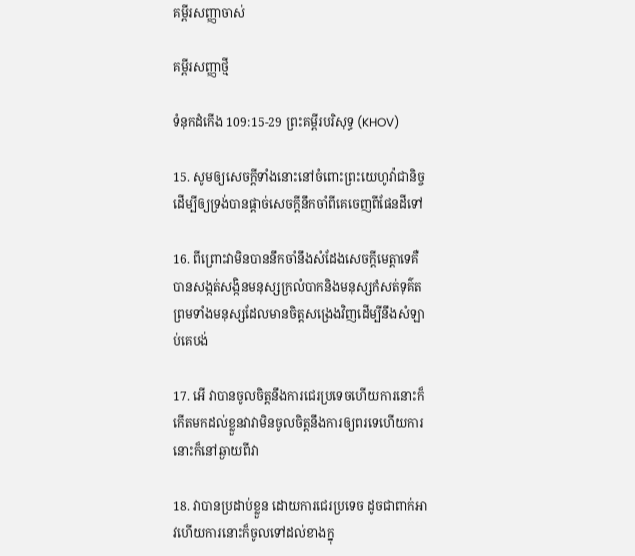គម្ពីរសញ្ញាចាស់

គម្ពីរសញ្ញាថ្មី

ទំនុក‌ដំកើង 109:15-29 ព្រះគម្ពីរបរិសុទ្ធ (KHOV)

15. សូមឲ្យសេចក្ដីទាំងនោះនៅចំពោះព្រះ‌យេហូវ៉ាជានិច្ចដើម្បីឲ្យទ្រង់បានផ្តាច់សេចក្ដីនឹកចាំពីគេចេញពីផែនដីទៅ

16. ពីព្រោះវាមិនបាននឹកចាំនឹងសំដែងសេចក្ដីមេត្តាទេគឺបានសង្កត់‌សង្កិនមនុស្សក្រលំបាកនិងមនុស្សកំសត់ទុគ៌តព្រមទាំងមនុស្សដែលមានចិត្តសង្រេងវិញដើម្បីនឹងសំឡាប់គេបង់

17. អើ វាបានចូលចិត្តនឹងការជេរប្រទេចហើយការនោះក៏កើតមកដល់ខ្លួនវាវាមិនចូលចិត្តនឹងការឲ្យពរទេហើយការនោះក៏នៅឆ្ងាយពីវា

18. វាបានប្រដាប់ខ្លួន ដោយការជេរប្រទេច ដូចជាពាក់អាវហើយការនោះក៏ចូលទៅដល់ខាងក្នុ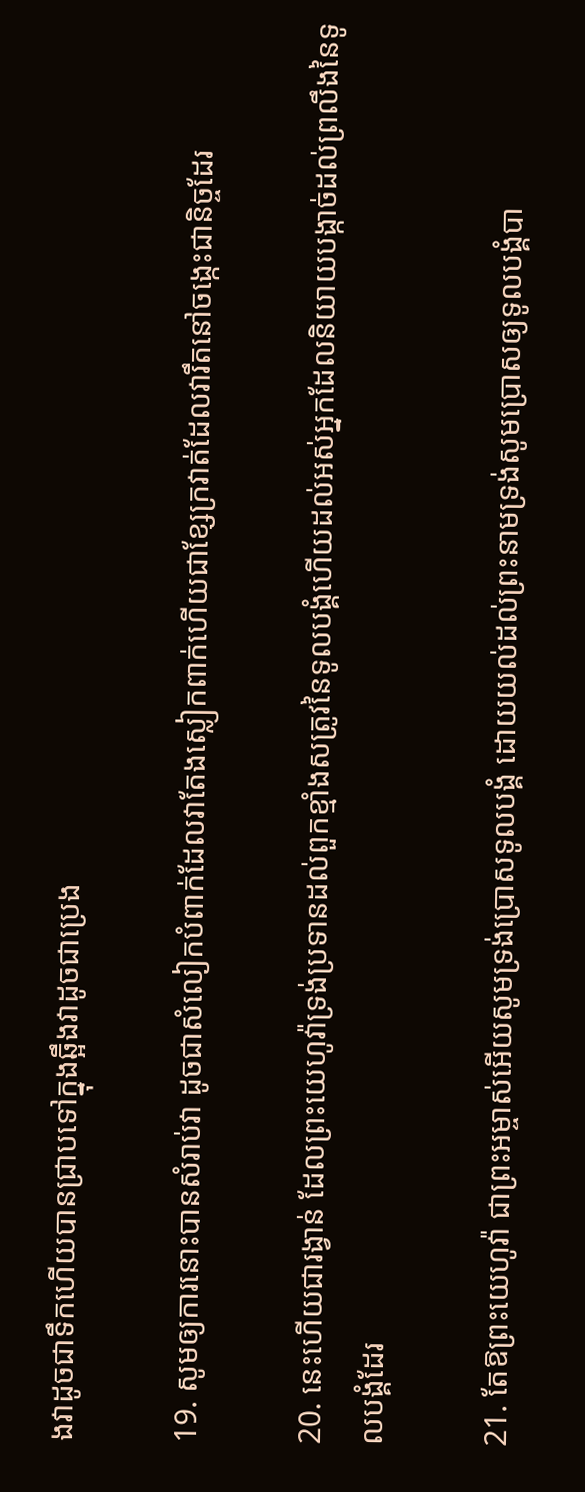ងវាដូចជាទឹកហើយបានជ្រាបទៅក្នុងឆ្អឹងវាដូចជាប្រេង

19. សូមឲ្យការនោះបានសំរាប់វា ដូចជាសំលៀក‌បំពាក់ដែលវាតែងស្លៀក‌ពាក់ហើយជាខ្សែក្រវាត់ដែលវារឹតនៅចង្កេះជានិច្ចដែរ

20. នេះហើយជារង្វាន់ ដែលព្រះ‌យេហូវ៉ាទ្រង់ប្រទានដល់ពួកខ្មាំងសត្រូវនៃទូល‌បង្គំហើយដល់អស់អ្នកដែលនិយាយបង្កាច់ដល់ព្រលឹងនៃទូល‌បង្គំដែរ

21. តែឱព្រះ‌យេហូវ៉ា ជាព្រះ‌អម្ចាស់អើយសូមទ្រង់ប្រោសទូល‌បង្គំ ដោយយល់ដល់ព្រះ‌នាមទ្រង់សូមប្រោសឲ្យទូល‌បង្គំបា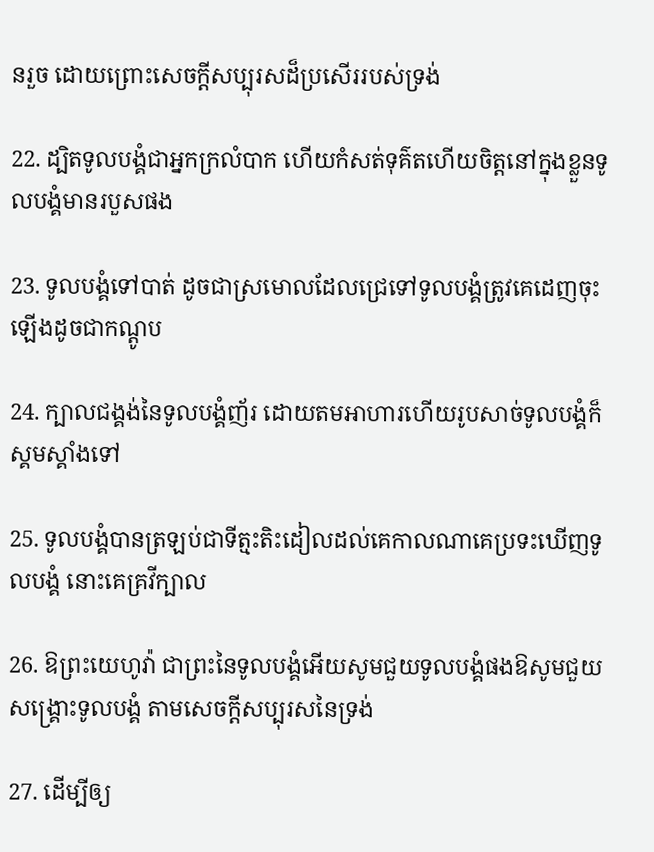នរួច ដោយព្រោះសេចក្ដីសប្បុរសដ៏ប្រសើររបស់ទ្រង់

22. ដ្បិតទូល‌បង្គំជាអ្នកក្រលំបាក ហើយកំសត់ទុគ៌តហើយចិត្តនៅក្នុងខ្លួនទូល‌បង្គំមានរបួសផង

23. ទូល‌បង្គំទៅបាត់ ដូចជាស្រមោលដែលជ្រេទៅទូល‌បង្គំត្រូវគេដេញចុះឡើងដូចជាកណ្តូប

24. ក្បាលជង្គង់នៃទូល‌បង្គំញ័រ ដោយតមអាហារហើយរូបសាច់ទូល‌បង្គំក៏ស្គម‌ស្គាំងទៅ

25. ទូល‌បង្គំបានត្រឡប់ជាទីត្មះ‌តិះដៀលដល់គេកាលណាគេប្រទះឃើញទូល‌បង្គំ នោះគេគ្រវីក្បាល

26. ឱព្រះ‌យេហូវ៉ា ជាព្រះនៃទូល‌បង្គំអើយសូមជួយទូល‌បង្គំផងឱសូមជួយសង្គ្រោះទូល‌បង្គំ តាមសេចក្ដីសប្បុរសនៃទ្រង់

27. ដើម្បីឲ្យ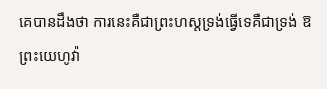គេបានដឹងថា ការនេះគឺជាព្រះ‌ហស្តទ្រង់ធ្វើទេគឺជាទ្រង់ ឱព្រះ‌យេហូវ៉ា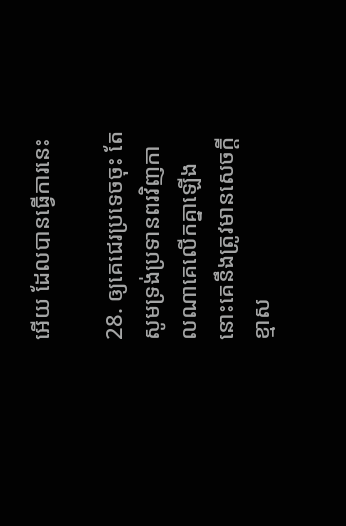អើយ ដែលបានធ្វើការនេះ

28. ឲ្យគេជេរប្រទេចចុះ តែសូមទ្រង់ប្រទានពរវិញកាលណាគេលើកគ្នាឡើង នោះគេនឹងត្រូវមានសេចក្ដីខ្មាស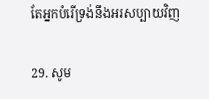តែអ្នកបំរើទ្រង់នឹងអរសប្បាយវិញ

29. សូម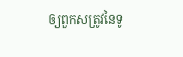ឲ្យពួកសត្រូវនៃទូ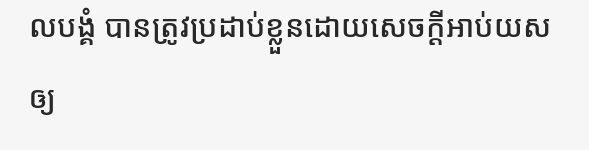ល‌បង្គំ បានត្រូវប្រដាប់ខ្លួនដោយសេចក្ដីអាប់‌យសឲ្យ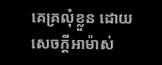គេគ្រលុំខ្លួន ដោយសេចក្ដីអាម៉ាស់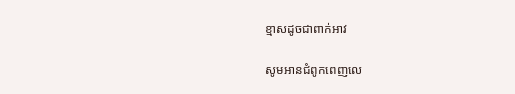ខ្មាសដូចជាពាក់អាវ

សូមអានជំពូកពេញលេ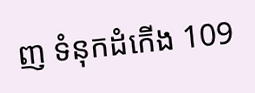ញ ទំនុក‌ដំកើង 109